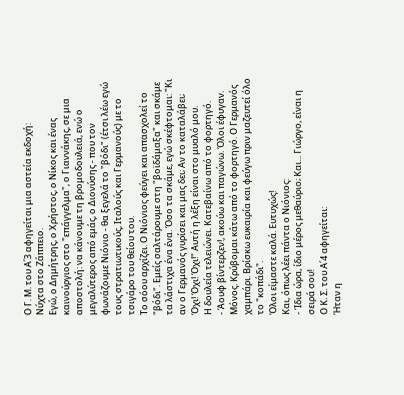Ο Γ. Μ. του Α΄3 αφηγείται μια αστεία εκδοχή:
Νύχτα στο Ζάππειο.
Εγώ, ο Δημήτρης, ο Χρήστος, ο Νίκος και ένας καινούργιος στο "επάγγελμα", ο Γιαννάκης, σε μια αποστολή: να κάνουμε τη βρομοδουλειά, ενώ ο μεγαλύτερος από εμάς, ο Διονύσης - που τον φωνάζουμε Νιόνιο - θα ξεγελά το "βόδι" (έτσι λέω εγώ τους στρατιωτικούς, Ιταλούς και Γερμανούς) με το τσιγάρο του θείου του.
Το σόου αρχίζει. Ο Νιόνιος φεύγει και απασχολεί το "βόδι". Εμείς σαλτάρουμε στη "βοϊδάμαξα" και σκάμε τα λάστιχα ένα ένα. Όσο τα σκάμε, εγώ σκέφτομαι: "Κι αν ο Γερμανός γυρίσει και μας δει; Αν το καταλάβει; Όχι! Όχι! Όχι!" Αυτή η λέξη είναι στο μυαλό μου.
Η δουλεία τελειώνει. Κατεβαίνω από το φορτηγό.
- Άουφ βίντερζεν!, ακούω και παγώνω. Όλοι έφυγαν. Μόνος. Κρύβομαι κάτω από το φορτηγό. Ο Γερμανός χαμπάρι. Βρίσκω ευκαιρία και φεύγω πριν μαζευτεί όλο το "κοπάδι".
Όλοι είμαστε καλά. Ευτυχώς!
Και, όπως λέει πάντα ο Νιόνιος:
- Ίδια ώρα, ίδιο μέρος μεθαύριο; Και... Γιώργο, είναι η σειρά σου!
Ο Κ. Σ. του Α΄4 αφηγείται:
Ήταν η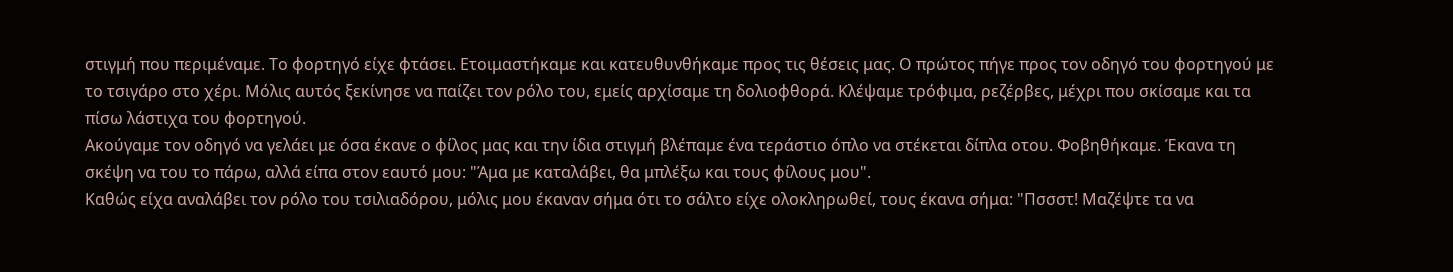στιγμή που περιμέναμε. Το φορτηγό είχε φτάσει. Ετοιμαστήκαμε και κατευθυνθήκαμε προς τις θέσεις μας. Ο πρώτος πήγε προς τον οδηγό του φορτηγού με το τσιγάρο στο χέρι. Μόλις αυτός ξεκίνησε να παίζει τον ρόλο του, εμείς αρχίσαμε τη δολιοφθορά. Κλέψαμε τρόφιμα, ρεζέρβες, μέχρι που σκίσαμε και τα πίσω λάστιχα του φορτηγού.
Ακούγαμε τον οδηγό να γελάει με όσα έκανε ο φίλος μας και την ίδια στιγμή βλέπαμε ένα τεράστιο όπλο να στέκεται δίπλα οτου. Φοβηθήκαμε. Έκανα τη σκέψη να του το πάρω, αλλά είπα στον εαυτό μου: "Άμα με καταλάβει, θα μπλέξω και τους φίλους μου".
Καθώς είχα αναλάβει τον ρόλο του τσιλιαδόρου, μόλις μου έκαναν σήμα ότι το σάλτο είχε ολοκληρωθεί, τους έκανα σήμα: "Πσσστ! Μαζέψτε τα να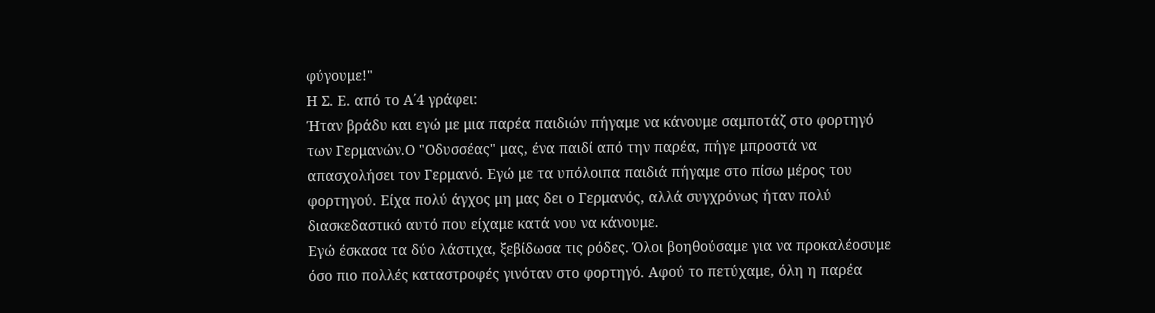φύγουμε!"
Η Σ. Ε. από το Α΄4 γράφει:
Ήταν βράδυ και εγώ με μια παρέα παιδιών πήγαμε να κάνουμε σαμποτάζ στο φορτηγό των Γερμανών.Ο "Οδυσσέας" μας, ένα παιδί από την παρέα, πήγε μπροστά να απασχολήσει τον Γερμανό. Εγώ με τα υπόλοιπα παιδιά πήγαμε στο πίσω μέρος του φορτηγού. Είχα πολύ άγχος μη μας δει ο Γερμανός, αλλά συγχρόνως ήταν πολύ διασκεδαστικό αυτό που είχαμε κατά νου να κάνουμε.
Εγώ έσκασα τα δύο λάστιχα, ξεβίδωσα τις ρόδες. Όλοι βοηθούσαμε για να προκαλέοσυμε όσο πιο πολλές καταστροφές γινόταν στο φορτηγό. Αφού το πετύχαμε, όλη η παρέα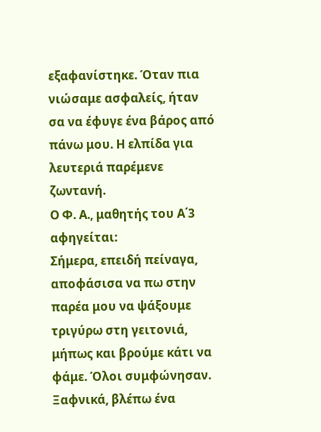εξαφανίστηκε. Όταν πια νιώσαμε ασφαλείς, ήταν σα να έφυγε ένα βάρος από πάνω μου. Η ελπίδα για λευτεριά παρέμενε ζωντανή.
Ο Φ. Α., μαθητής του Α΄3 αφηγείται:
Σήμερα, επειδή πείναγα, αποφάσισα να πω στην παρέα μου να ψάξουμε τριγύρω στη γειτονιά, μήπως και βρούμε κάτι να φάμε. Όλοι συμφώνησαν.
Ξαφνικά, βλέπω ένα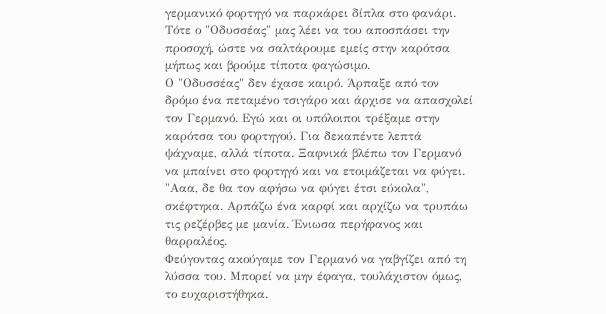γερμανικό φορτηγό να παρκάρει δίπλα στο φανάρι. Τότε ο "Οδυσσέας" μας λέει να του αποσπάσει την προσοχή, ώστε να σαλτάρουμε εμείς στην καρότσα μήπως και βρούμε τίποτα φαγώσιμο.
Ο "Οδυσσέας" δεν έχασε καιρό. Άρπαξε από τον δρόμο ένα πεταμένο τσιγάρο και άρχισε να απασχολεί τον Γερμανό. Εγώ και οι υπόλοιποι τρέξαμε στην καρότσα του φορτηγού. Για δεκαπέντε λεπτά ψάχναμε, αλλά τίποτα. Ξαφνικά βλέπω τον Γερμανό να μπαίνει στο φορτηγό και να ετοιμάζεται να φύγει. "Ααα, δε θα τον αφήσω να φύγει έτσι εύκολα", σκέφτηκα. Αρπάζω ένα καρφί και αρχίζω να τρυπάω τις ρεζέρβες με μανία. Ένιωσα περήφανος και θαρραλέος.
Φεύγοντας ακούγαμε τον Γερμανό να γαβγίζει από τη λύσσα του. Μπορεί να μην έφαγα, τουλάχιστον όμως, το ευχαριστήθηκα.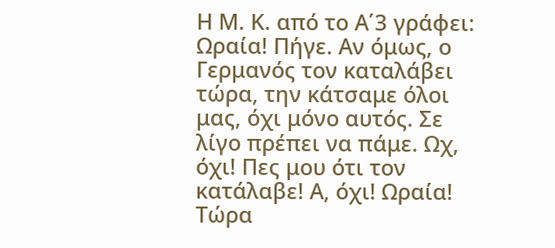Η Μ. Κ. από το Α΄3 γράφει:
Ωραία! Πήγε. Αν όμως, ο Γερμανός τον καταλάβει τώρα, την κάτσαμε όλοι μας, όχι μόνο αυτός. Σε λίγο πρέπει να πάμε. Ωχ, όχι! Πες μου ότι τον κατάλαβε! Α, όχι! Ωραία! Τώρα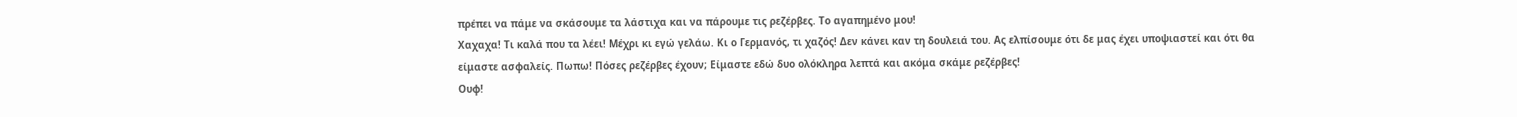πρέπει να πάμε να σκάσουμε τα λάστιχα και να πάρουμε τις ρεζέρβες. Το αγαπημένο μου!
Χαχαχα! Τι καλά που τα λέει! Μέχρι κι εγώ γελάω. Κι ο Γερμανός, τι χαζός! Δεν κάνει καν τη δουλειά του. Ας ελπίσουμε ότι δε μας έχει υποψιαστεί και ότι θα είμαστε ασφαλείς. Πωπω! Πόσες ρεζέρβες έχουν; Είμαστε εδώ δυο ολόκληρα λεπτά και ακόμα σκάμε ρεζέρβες!
Ουφ!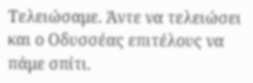Τελειώσαμε. Άντε να τελειώσει και ο Οδυσσέας επιτέλους να πάμε σπίτι.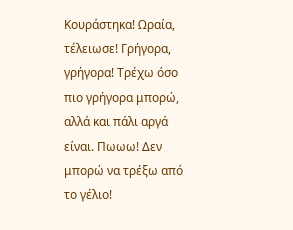Κουράστηκα! Ωραία, τέλειωσε! Γρήγορα, γρήγορα! Τρέχω όσο πιο γρήγορα μπορώ, αλλά και πάλι αργά είναι. Πωωω! Δεν μπορώ να τρέξω από το γέλιο!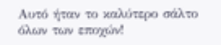Αυτό ήταν το καλύτερο σάλτο όλων των εποχών!